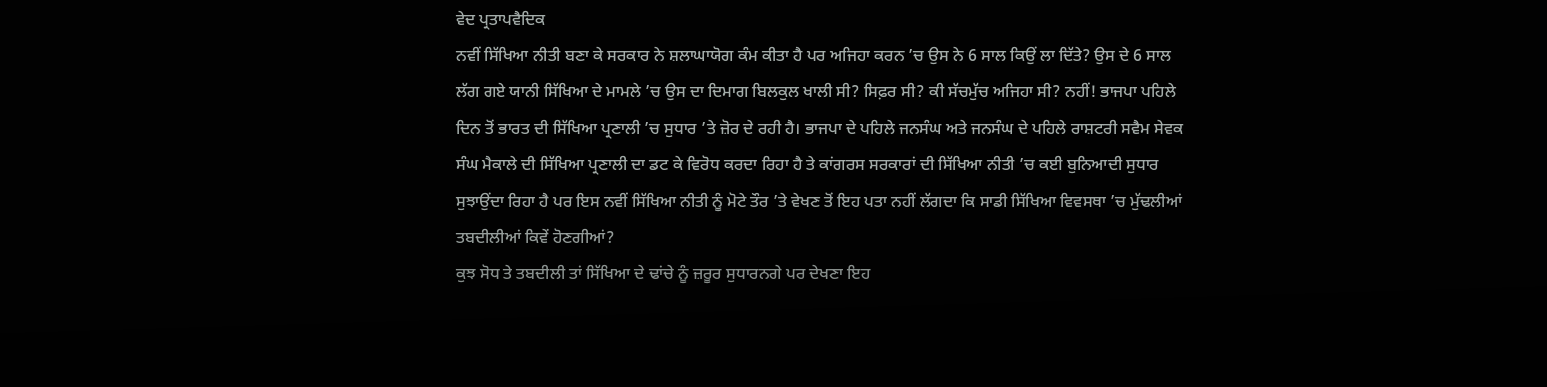ਵੇਦ ਪ੍ਰਤਾਪਵੈਦਿਕ
ਨਵੀਂ ਸਿੱਖਿਆ ਨੀਤੀ ਬਣਾ ਕੇ ਸਰਕਾਰ ਨੇ ਸ਼ਲਾਘਾਯੋਗ ਕੰਮ ਕੀਤਾ ਹੈ ਪਰ ਅਜਿਹਾ ਕਰਨ ’ਚ ਉਸ ਨੇ 6 ਸਾਲ ਕਿਉਂ ਲਾ ਦਿੱਤੇ? ਉਸ ਦੇ 6 ਸਾਲ ਲੱਗ ਗਏ ਯਾਨੀ ਸਿੱਖਿਆ ਦੇ ਮਾਮਲੇ ’ਚ ਉਸ ਦਾ ਦਿਮਾਗ ਬਿਲਕੁਲ ਖਾਲੀ ਸੀ? ਸਿਫ਼ਰ ਸੀ? ਕੀ ਸੱਚਮੁੱਚ ਅਜਿਹਾ ਸੀ? ਨਹੀਂ! ਭਾਜਪਾ ਪਹਿਲੇ ਦਿਨ ਤੋਂ ਭਾਰਤ ਦੀ ਸਿੱਖਿਆ ਪ੍ਰਣਾਲੀ ’ਚ ਸੁਧਾਰ ’ਤੇ ਜ਼ੋਰ ਦੇ ਰਹੀ ਹੈ। ਭਾਜਪਾ ਦੇ ਪਹਿਲੇ ਜਨਸੰਘ ਅਤੇ ਜਨਸੰਘ ਦੇ ਪਹਿਲੇ ਰਾਸ਼ਟਰੀ ਸਵੈਮ ਸੇਵਕ ਸੰਘ ਮੈਕਾਲੇ ਦੀ ਸਿੱਖਿਆ ਪ੍ਰਣਾਲੀ ਦਾ ਡਟ ਕੇ ਵਿਰੋਧ ਕਰਦਾ ਰਿਹਾ ਹੈ ਤੇ ਕਾਂਗਰਸ ਸਰਕਾਰਾਂ ਦੀ ਸਿੱਖਿਆ ਨੀਤੀ ’ਚ ਕਈ ਬੁਨਿਆਦੀ ਸੁਧਾਰ ਸੁਝਾਉਂਦਾ ਰਿਹਾ ਹੈ ਪਰ ਇਸ ਨਵੀਂ ਸਿੱਖਿਆ ਨੀਤੀ ਨੂੰ ਮੋਟੇ ਤੌਰ ’ਤੇ ਵੇਖਣ ਤੋਂ ਇਹ ਪਤਾ ਨਹੀਂ ਲੱਗਦਾ ਕਿ ਸਾਡੀ ਸਿੱਖਿਆ ਵਿਵਸਥਾ ’ਚ ਮੁੱਢਲੀਆਂ ਤਬਦੀਲੀਆਂ ਕਿਵੇਂ ਹੋਣਗੀਆਂ?
ਕੁਝ ਸੋਧ ਤੇ ਤਬਦੀਲੀ ਤਾਂ ਸਿੱਖਿਆ ਦੇ ਢਾਂਚੇ ਨੂੰ ਜ਼ਰੂਰ ਸੁਧਾਰਨਗੇ ਪਰ ਦੇਖਣਾ ਇਹ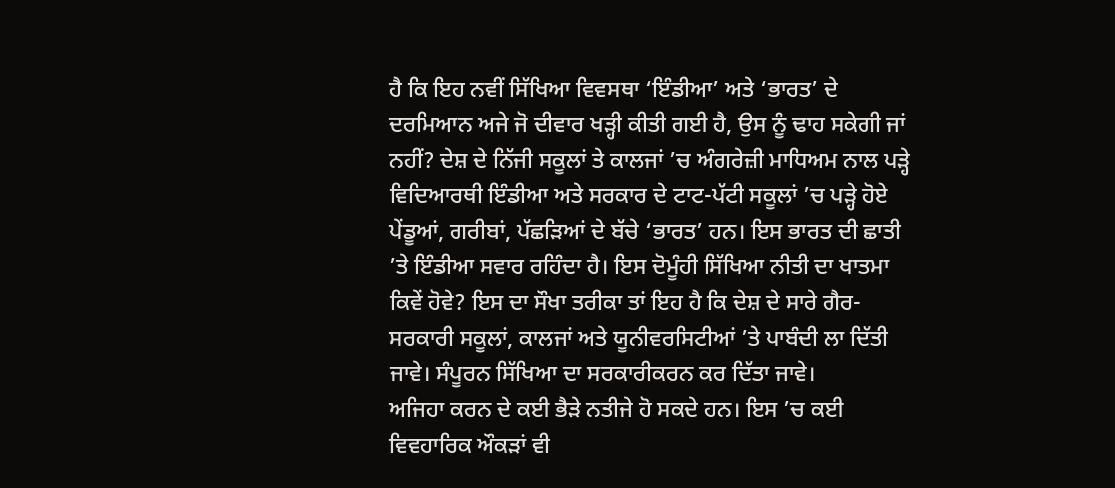ਹੈ ਕਿ ਇਹ ਨਵੀਂ ਸਿੱਖਿਆ ਵਿਵਸਥਾ ‘ਇੰਡੀਆ’ ਅਤੇ ‘ਭਾਰਤ’ ਦੇ ਦਰਮਿਆਨ ਅਜੇ ਜੋ ਦੀਵਾਰ ਖੜ੍ਹੀ ਕੀਤੀ ਗਈ ਹੈ, ਉਸ ਨੂੰ ਢਾਹ ਸਕੇਗੀ ਜਾਂ ਨਹੀਂ? ਦੇਸ਼ ਦੇ ਨਿੱਜੀ ਸਕੂਲਾਂ ਤੇ ਕਾਲਜਾਂ ’ਚ ਅੰਗਰੇਜ਼ੀ ਮਾਧਿਅਮ ਨਾਲ ਪੜ੍ਹੇ ਵਿਦਿਆਰਥੀ ਇੰਡੀਆ ਅਤੇ ਸਰਕਾਰ ਦੇ ਟਾਟ-ਪੱਟੀ ਸਕੂਲਾਂ ’ਚ ਪੜ੍ਹੇ ਹੋਏ ਪੇਂਡੂਆਂ, ਗਰੀਬਾਂ, ਪੱਛੜਿਆਂ ਦੇ ਬੱਚੇ ‘ਭਾਰਤ’ ਹਨ। ਇਸ ਭਾਰਤ ਦੀ ਛਾਤੀ ’ਤੇ ਇੰਡੀਆ ਸਵਾਰ ਰਹਿੰਦਾ ਹੈ। ਇਸ ਦੋਮੂੰਹੀ ਸਿੱਖਿਆ ਨੀਤੀ ਦਾ ਖਾਤਮਾ ਕਿਵੇਂ ਹੋਵੇ? ਇਸ ਦਾ ਸੌਖਾ ਤਰੀਕਾ ਤਾਂ ਇਹ ਹੈ ਕਿ ਦੇਸ਼ ਦੇ ਸਾਰੇ ਗੈਰ-ਸਰਕਾਰੀ ਸਕੂਲਾਂ, ਕਾਲਜਾਂ ਅਤੇ ਯੂਨੀਵਰਸਿਟੀਆਂ ’ਤੇ ਪਾਬੰਦੀ ਲਾ ਦਿੱਤੀ ਜਾਵੇ। ਸੰਪੂਰਨ ਸਿੱਖਿਆ ਦਾ ਸਰਕਾਰੀਕਰਨ ਕਰ ਦਿੱਤਾ ਜਾਵੇ।
ਅਜਿਹਾ ਕਰਨ ਦੇ ਕਈ ਭੈੜੇ ਨਤੀਜੇ ਹੋ ਸਕਦੇ ਹਨ। ਇਸ ’ਚ ਕਈ ਵਿਵਹਾਰਿਕ ਔਕੜਾਂ ਵੀ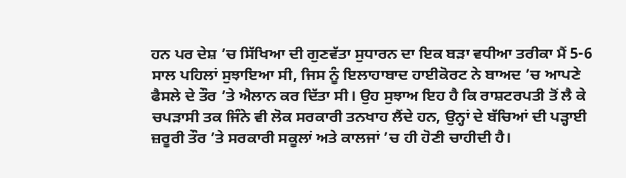ਹਨ ਪਰ ਦੇਸ਼ ’ਚ ਸਿੱਖਿਆ ਦੀ ਗੁਣਵੱਤਾ ਸੁਧਾਰਨ ਦਾ ਇਕ ਬੜਾ ਵਧੀਆ ਤਰੀਕਾ ਮੈਂ 5-6 ਸਾਲ ਪਹਿਲਾਂ ਸੁਝਾਇਆ ਸੀ, ਜਿਸ ਨੂੰ ਇਲਾਹਾਬਾਦ ਹਾਈਕੋਰਟ ਨੇ ਬਾਅਦ ’ਚ ਆਪਣੇ ਫੈਸਲੇ ਦੇ ਤੌਰ ’ਤੇ ਐਲਾਨ ਕਰ ਦਿੱਤਾ ਸੀ। ਉਹ ਸੁਝਾਅ ਇਹ ਹੈ ਕਿ ਰਾਸ਼ਟਰਪਤੀ ਤੋਂ ਲੈ ਕੇ ਚਪੜਾਸੀ ਤਕ ਜਿੰਨੇ ਵੀ ਲੋਕ ਸਰਕਾਰੀ ਤਨਖਾਹ ਲੈਂਦੇ ਹਨ, ਉਨ੍ਹਾਂ ਦੇ ਬੱਚਿਆਂ ਦੀ ਪੜ੍ਹਾਈ ਜ਼ਰੂਰੀ ਤੌਰ ’ਤੇ ਸਰਕਾਰੀ ਸਕੂਲਾਂ ਅਤੇ ਕਾਲਜਾਂ ’ਚ ਹੀ ਹੋਣੀ ਚਾਹੀਦੀ ਹੈ।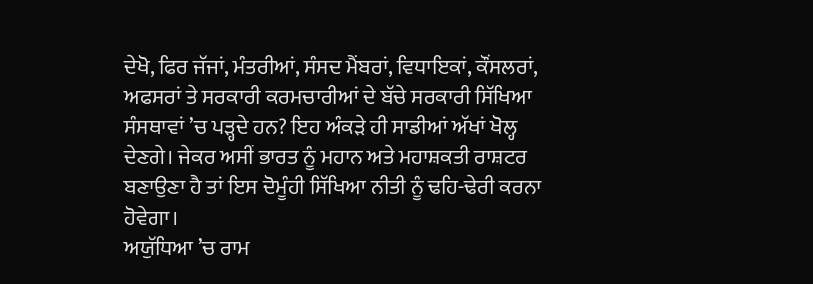ਦੇਖੋ, ਫਿਰ ਜੱਜਾਂ, ਮੰਤਰੀਆਂ, ਸੰਸਦ ਮੈਂਬਰਾਂ, ਵਿਧਾਇਕਾਂ, ਕੌਂਸਲਰਾਂ, ਅਫਸਰਾਂ ਤੇ ਸਰਕਾਰੀ ਕਰਮਚਾਰੀਆਂ ਦੇ ਬੱਚੇ ਸਰਕਾਰੀ ਸਿੱਖਿਆ ਸੰਸਥਾਵਾਂ ’ਚ ਪੜ੍ਹਦੇ ਹਨ? ਇਹ ਅੰਕੜੇ ਹੀ ਸਾਡੀਆਂ ਅੱਖਾਂ ਖੋਲ੍ਹ ਦੇਣਗੇ। ਜੇਕਰ ਅਸੀਂ ਭਾਰਤ ਨੂੰ ਮਹਾਨ ਅਤੇ ਮਹਾਸ਼ਕਤੀ ਰਾਸ਼ਟਰ ਬਣਾਉਣਾ ਹੈ ਤਾਂ ਇਸ ਦੋਮੂੰਹੀ ਸਿੱਖਿਆ ਨੀਤੀ ਨੂੰ ਢਹਿ-ਢੇਰੀ ਕਰਨਾ ਹੋਵੇਗਾ।
ਅਯੁੱਧਿਆ ’ਚ ਰਾਮ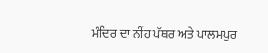ਮੰਦਿਰ ਦਾ ਨੀਂਹ ਪੱਥਰ ਅਤੇ ਪਾਲਮਪੁਰ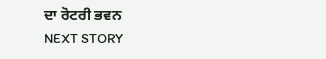ਦਾ ਰੋਟਰੀ ਭਵਨ
NEXT STORY